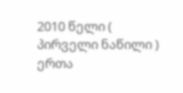2010 წელი ( პირველი ნაწილი )
ერთა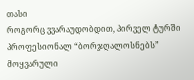თასი
როგორც ვვარაუდობდით, პირველ ტურში პროფესიონალ “ბორჯღალოსნებს” მოყვარული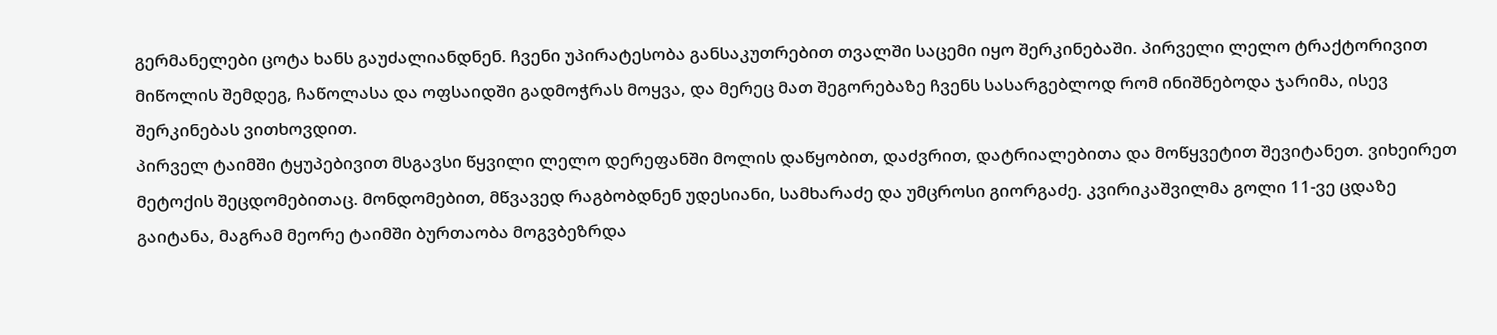გერმანელები ცოტა ხანს გაუძალიანდნენ. ჩვენი უპირატესობა განსაკუთრებით თვალში საცემი იყო შერკინებაში. პირველი ლელო ტრაქტორივით მიწოლის შემდეგ, ჩაწოლასა და ოფსაიდში გადმოჭრას მოყვა, და მერეც მათ შეგორებაზე ჩვენს სასარგებლოდ რომ ინიშნებოდა ჯარიმა, ისევ შერკინებას ვითხოვდით.
პირველ ტაიმში ტყუპებივით მსგავსი წყვილი ლელო დერეფანში მოლის დაწყობით, დაძვრით, დატრიალებითა და მოწყვეტით შევიტანეთ. ვიხეირეთ მეტოქის შეცდომებითაც. მონდომებით, მწვავედ რაგბობდნენ უდესიანი, სამხარაძე და უმცროსი გიორგაძე. კვირიკაშვილმა გოლი 11-ვე ცდაზე გაიტანა, მაგრამ მეორე ტაიმში ბურთაობა მოგვბეზრდა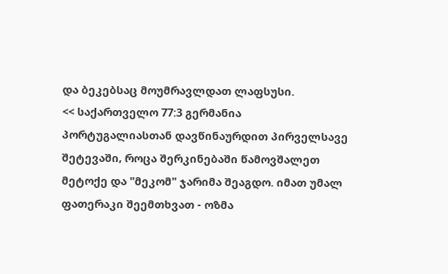და ბეკებსაც მოუმრავლდათ ლაფსუსი.
<< საქართველო 77:3 გერმანია
პორტუგალიასთან დავწინაურდით პირველსავე შეტევაში, როცა შერკინებაში წამოვშალეთ მეტოქე და "მეკომ" ჯარიმა შეაგდო. იმათ უმალ ფათერაკი შეემთხვათ - ოზმა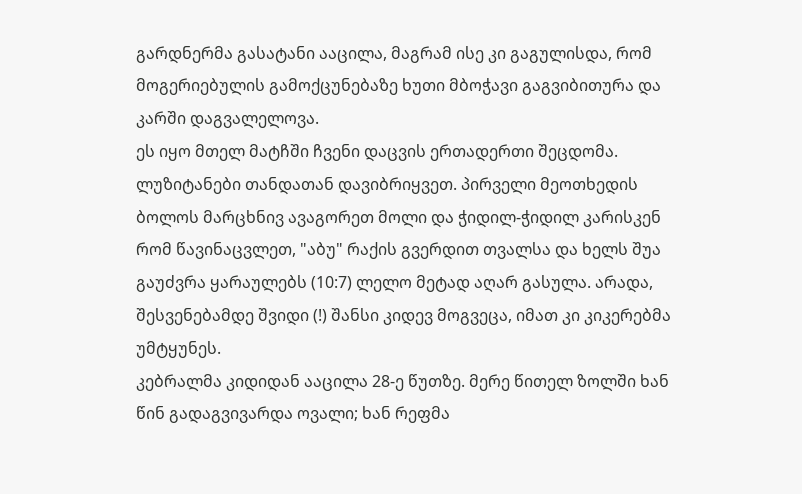გარდნერმა გასატანი ააცილა, მაგრამ ისე კი გაგულისდა, რომ მოგერიებულის გამოქცუნებაზე ხუთი მბოჭავი გაგვიბითურა და კარში დაგვალელოვა.
ეს იყო მთელ მატჩში ჩვენი დაცვის ერთადერთი შეცდომა. ლუზიტანები თანდათან დავიბრიყვეთ. პირველი მეოთხედის ბოლოს მარცხნივ ავაგორეთ მოლი და ჭიდილ-ჭიდილ კარისკენ რომ წავინაცვლეთ, "აბუ" რაქის გვერდით თვალსა და ხელს შუა გაუძვრა ყარაულებს (10:7) ლელო მეტად აღარ გასულა. არადა, შესვენებამდე შვიდი (!) შანსი კიდევ მოგვეცა, იმათ კი კიკერებმა უმტყუნეს.
კებრალმა კიდიდან ააცილა 28-ე წუთზე. მერე წითელ ზოლში ხან წინ გადაგვივარდა ოვალი; ხან რეფმა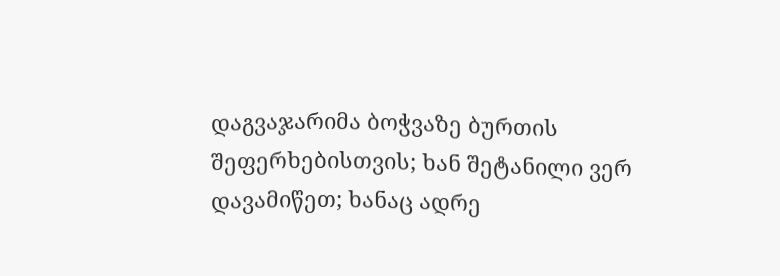დაგვაჯარიმა ბოჭვაზე ბურთის შეფერხებისთვის; ხან შეტანილი ვერ დავამიწეთ; ხანაც ადრე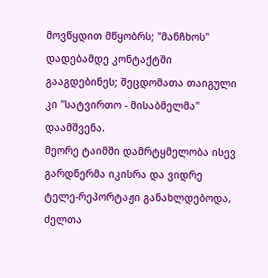მოვწყდით მწყობრს; "მანჩხოს" დადებამდე კონტაქტში გააგდებინეს; შეცდომათა თაიგული კი "სატვირთო - მისაბმელმა" დაამშვენა.
მეორე ტაიმში დამრტყმელობა ისევ გარდნერმა იკისრა და ვიდრე ტელე-რეპორტაჟი განახლდებოდა, ძელთა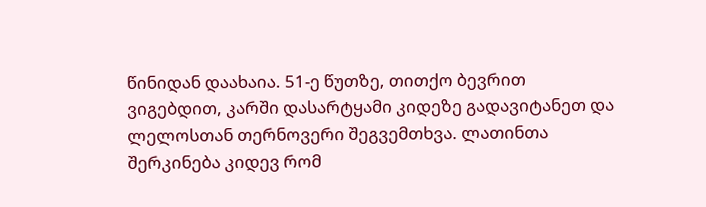წინიდან დაახაია. 51-ე წუთზე, თითქო ბევრით ვიგებდით, კარში დასარტყამი კიდეზე გადავიტანეთ და ლელოსთან თერნოვერი შეგვემთხვა. ლათინთა შერკინება კიდევ რომ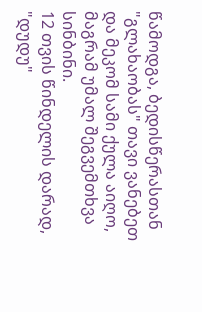წამოდგა, ბედისწერასთან "გლახაობას" თავი ვანებეთ და მეკომ სამი ქულა აიღო, მაგრამ უმალ შეგვემთხვა სინბინი.
12 თვის წინდელის დარად, "დუდუ"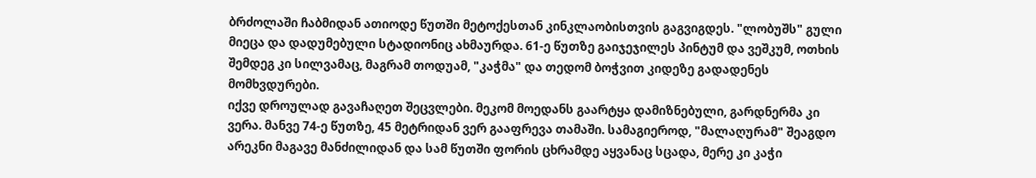ბრძოლაში ჩაბმიდან ათიოდე წუთში მეტოქესთან კინკლაობისთვის გაგვიგდეს. "ლობუშს" გული მიეცა და დადუმებული სტადიონიც ახმაურდა. 61-ე წუთზე გაიჯეჯილეს პინტუმ და ვეშკუმ, ოთხის შემდეგ კი სილვამაც, მაგრამ თოდუამ, "კაჭმა" და თედომ ბოჭვით კიდეზე გადადენეს მომხვდურები.
იქვე დროულად გავაჩაღეთ შეცვლები. მეკომ მოედანს გაარტყა დამიზნებული, გარდნერმა კი ვერა. მანვე 74-ე წუთზე, 45 მეტრიდან ვერ გააფრევა თამაში. სამაგიეროდ, "მალაღურამ" შეაგდო არეკნი მაგავე მანძილიდან და სამ წუთში ფორის ცხრამდე აყვანაც სცადა, მერე კი კაჭი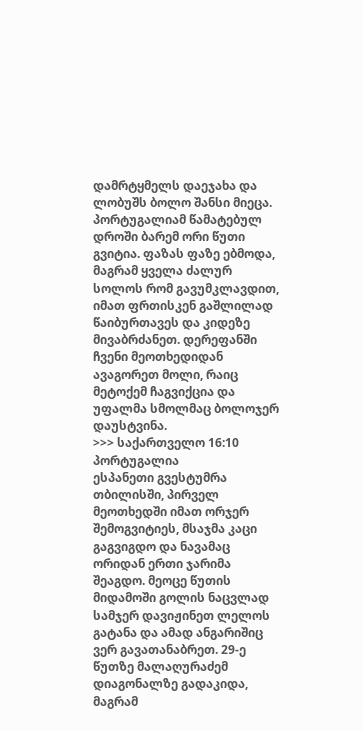დამრტყმელს დაეჯახა და ლობუშს ბოლო შანსი მიეცა.
პორტუგალიამ წამატებულ დროში ბარემ ორი წუთი გვიტია. ფაზას ფაზე ებმოდა, მაგრამ ყველა ძალურ სოლოს რომ გავუმკლავდით, იმათ ფრთისკენ გაშლილად წაიბურთავეს და კიდეზე მივაბრძანეთ. დერეფანში ჩვენი მეოთხედიდან ავაგორეთ მოლი, რაიც მეტოქემ ჩაგვიქცია და უფალმა სმოლმაც ბოლოჯერ დაუსტვინა.
>>> საქართველო 16:10 პორტუგალია
ესპანეთი გვესტუმრა თბილისში, პირველ მეოთხედში იმათ ორჯერ შემოგვიტიეს, მსაჯმა კაცი გაგვიგდო და ნავამაც ორიდან ერთი ჯარიმა შეაგდო. მეოცე წუთის მიდამოში გოლის ნაცვლად სამჯერ დავიჟინეთ ლელოს გატანა და ამად ანგარიშიც ვერ გავათანაბრეთ. 29-ე წუთზე მალაღურაძემ დიაგონალზე გადაკიდა, მაგრამ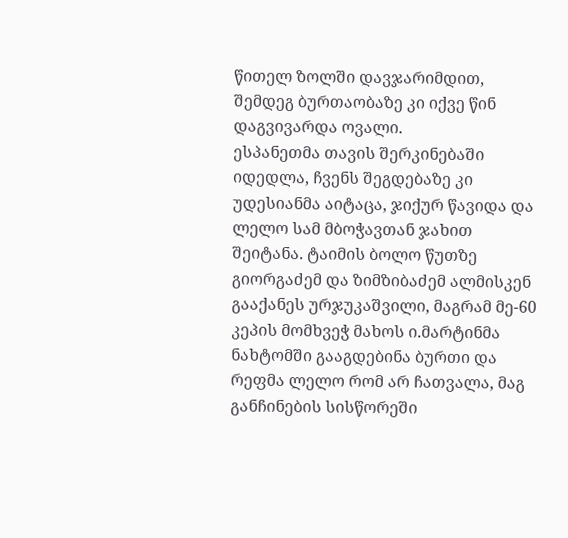წითელ ზოლში დავჯარიმდით, შემდეგ ბურთაობაზე კი იქვე წინ დაგვივარდა ოვალი.
ესპანეთმა თავის შერკინებაში იდედლა, ჩვენს შეგდებაზე კი უდესიანმა აიტაცა, ჯიქურ წავიდა და ლელო სამ მბოჭავთან ჯახით შეიტანა. ტაიმის ბოლო წუთზე გიორგაძემ და ზიმზიბაძემ ალმისკენ გააქანეს ურჯუკაშვილი, მაგრამ მე-60 კეპის მომხვეჭ მახოს ი.მარტინმა ნახტომში გააგდებინა ბურთი და რეფმა ლელო რომ არ ჩათვალა, მაგ განჩინების სისწორეში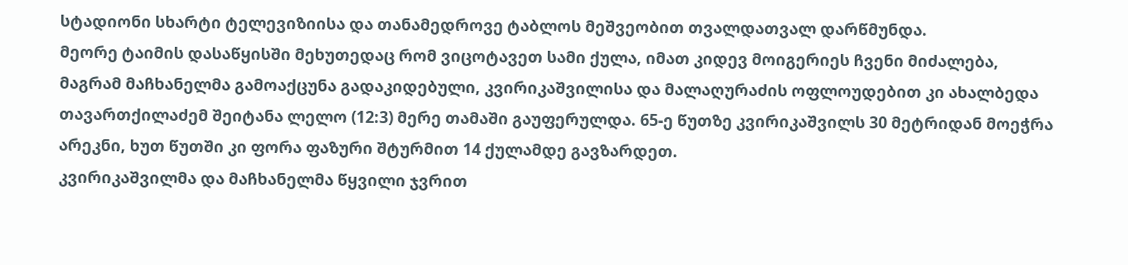სტადიონი სხარტი ტელევიზიისა და თანამედროვე ტაბლოს მეშვეობით თვალდათვალ დარწმუნდა.
მეორე ტაიმის დასაწყისში მეხუთედაც რომ ვიცოტავეთ სამი ქულა, იმათ კიდევ მოიგერიეს ჩვენი მიძალება, მაგრამ მაჩხანელმა გამოაქცუნა გადაკიდებული, კვირიკაშვილისა და მალაღურაძის ოფლოუდებით კი ახალბედა თავართქილაძემ შეიტანა ლელო (12:3) მერე თამაში გაუფერულდა. 65-ე წუთზე კვირიკაშვილს 30 მეტრიდან მოეჭრა არეკნი, ხუთ წუთში კი ფორა ფაზური შტურმით 14 ქულამდე გავზარდეთ.
კვირიკაშვილმა და მაჩხანელმა წყვილი ჯვრით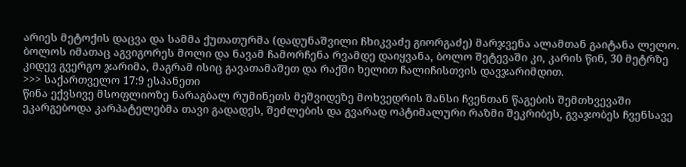არიეს მეტოქის დაცვა და სამმა ქუთათურმა (დადუნაშვილი ჩხიკვაძე გიორგაძე) მარჯვენა ალამთან გაიტანა ლელო. ბოლოს იმათაც აგვიგორეს მოლი და ნავამ ჩამორჩენა რვამდე დაიყვანა, ბოლო შეტევაში კი, კარის წინ, 30 მეტრზე კიდევ გვერგო ჯარიმა, მაგრამ ისიც გავათამაშეთ და რაქში ხელით ჩალიჩისთვის დავჯარიმდით.
>>> საქართველო 17:9 ესპანეთი
წინა ექვსივე მსოფლიოზე ნარაგბალ რუმინეთს მეშვიდეზე მოხვედრის შანსი ჩვენთან წაგების შემთხვევაში ეკარგებოდა კარპატელებმა თავი გადადეს, შეძლების და გვარად ოპტიმალური რაზმი შეკრიბეს, გვაჯობეს ჩვენსავე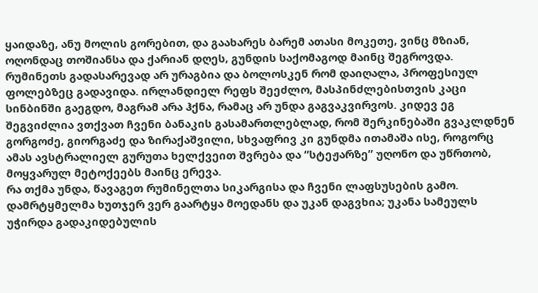ყაიდაზე, ანუ მოლის გორებით, და გაახარეს ბარემ ათასი მოკეთე, ვინც მზიან, ოღონდაც თოშიანსა და ქარიან დღეს, გუნდის საქომაგოდ მაინც შეგროვდა.
რუმინეთს გადასარევად არ ურაგბია და ბოლოსკენ რომ დაიღალა, პროფესიულ ფოლებზეც გადავიდა. ირლანდიელ რეფს შეეძლო, მასპინძლებისთვის კაცი სინბინში გაეგდო, მაგრამ არა ჰქნა, რამაც არ უნდა გაგვაკვირვოს. კიდევ ეგ შეგვიძლია ვთქვათ ჩვენი ბანაკის გასამართლებლად, რომ შერკინებაში გვაკლდნენ გორგოძე, გიორგაძე და ზირაქაშვილი, სხვაფრივ კი გუნდმა ითამაშა ისე, როგორც ამას ავსტრალიელ გურუთა ხელქვეით შვრება და “სტეჟარზე” უღონო და უწრთობ, მოყვარულ მეტოქეებს მაინც ერევა.
რა თქმა უნდა, წავაგეთ რუმინელთა სიკარგისა და ჩვენი ლაფსუსების გამო. დამრტყმელმა ხუთჯერ ვერ გაარტყა მოედანს და უკან დაგვხია; უკანა სამეულს უჭირდა გადაკიდებულის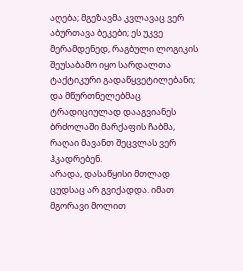აღება; მგეზავმა კვლავაც ვერ აბურთავა ბეკები; ეს უკვე მერამდენედ, რაგბული ლოგიკის შეუსაბამო იყო სარდალთა ტაქტიკური გადაწყვეტილებანი; და მწურთნელებმაც ტრადიციულად დააგვიანეს ბრძოლაში მარქაფის ჩაბმა, რაღაი მავანთ შეცვლას ვერ ჰკადრებენ.
არადა, დასაწყისი მთლად ცუდსაც არ გვიქადდა. იმათ მგორავი მოლით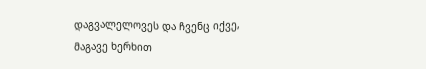დაგვალელოვეს და ჩვენც იქვე, მაგავე ხერხით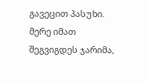გავეცით პასუხი. მერე იმათ შეგვიგდეს ჯარიმა,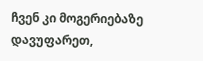ჩვენ კი მოგერიებაზე დავუფარეთ,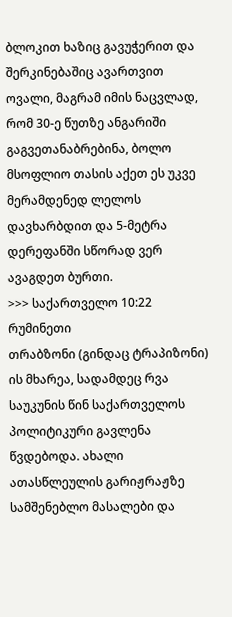ბლოკით ხაზიც გავუჭერით და შერკინებაშიც ავართვით ოვალი, მაგრამ იმის ნაცვლად, რომ 30-ე წუთზე ანგარიში გაგვეთანაბრებინა, ბოლო მსოფლიო თასის აქეთ ეს უკვე მერამდენედ ლელოს დავხარბდით და 5-მეტრა დერეფანში სწორად ვერ ავაგდეთ ბურთი.
>>> საქართველო 10:22 რუმინეთი
თრაბზონი (გინდაც ტრაპიზონი) ის მხარეა, სადამდეც რვა საუკუნის წინ საქართველოს პოლიტიკური გავლენა წვდებოდა. ახალი ათასწლეულის გარიჟრაჟზე სამშენებლო მასალები და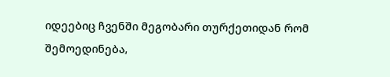იდეებიც ჩვენში მეგობარი თურქეთიდან რომ შემოედინება,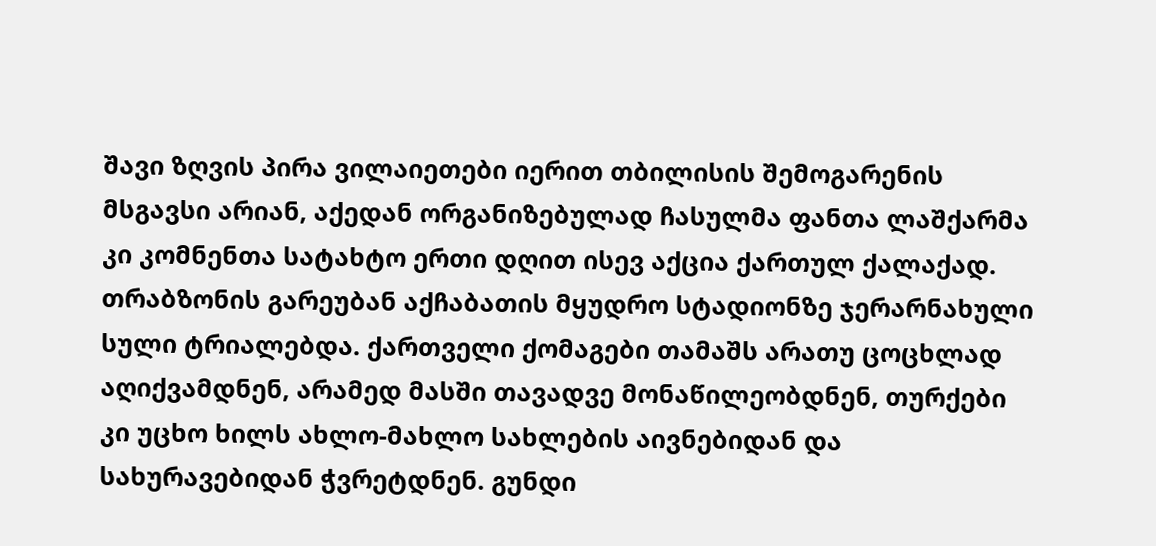შავი ზღვის პირა ვილაიეთები იერით თბილისის შემოგარენის მსგავსი არიან, აქედან ორგანიზებულად ჩასულმა ფანთა ლაშქარმა კი კომნენთა სატახტო ერთი დღით ისევ აქცია ქართულ ქალაქად.
თრაბზონის გარეუბან აქჩაბათის მყუდრო სტადიონზე ჯერარნახული სული ტრიალებდა. ქართველი ქომაგები თამაშს არათუ ცოცხლად აღიქვამდნენ, არამედ მასში თავადვე მონაწილეობდნენ, თურქები კი უცხო ხილს ახლო-მახლო სახლების აივნებიდან და სახურავებიდან ჭვრეტდნენ. გუნდი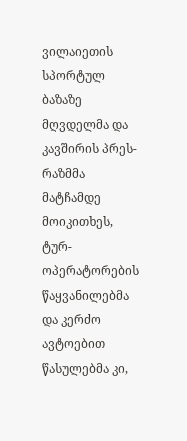ვილაიეთის სპორტულ ბაზაზე მღვდელმა და კავშირის პრეს-რაზმმა მატჩამდე მოიკითხეს, ტურ-ოპერატორების წაყვანილებმა და კერძო ავტოებით წასულებმა კი,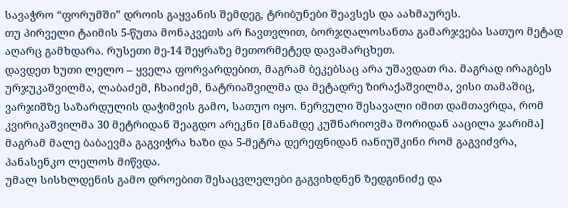სავაჭრო “ფორუმში” დროის გაყვანის შემდეგ, ტრიბუნები შეავსეს და აახმაურეს.
თუ პირველი ტაიმის 5-წუთა მონაკვეთს არ ჩავთვლით, ბორჯღალოსანთა გამარჯვება სათუო მეტად აღარც გამხდარა. რუსეთი მე-14 შეყრაზე მეთორმეტედ დავამარცხეთ.
დავდეთ ხუთი ლელო – ყველა ფორვარდებით, მაგრამ ბეკებსაც არა უშავდათ რა. მაგრად ირაგბეს ურჯუკაშვილმა, ლაბაძემ, ჩხაიძემ, ნატრიაშვილმა და მეტადრე ზირაქაშვილმა, ვისი თამაშიც, ვარჯიშზე საზარდულის დაჭიმვის გამო, სათუო იყო. ნერვული შესავალი იმით დამთავრდა, რომ კვირიკაშვილმა 30 მეტრიდან შეაგდო არეკნი [მანამდე კუშნარიოვმა შორიდან ააცილა ჯარიმა] მაგრამ მალე ბაბაევმა გაგვიჭრა ხაზი და 5-მეტრა დერეფნიდან იანიუშკინი რომ გაგვიძვრა, პანასენკო ლელოს მიწვდა.
უმალ სისხლდენის გამო დროებით შესაცვლელები გაგვიხდნენ ზედგინიძე და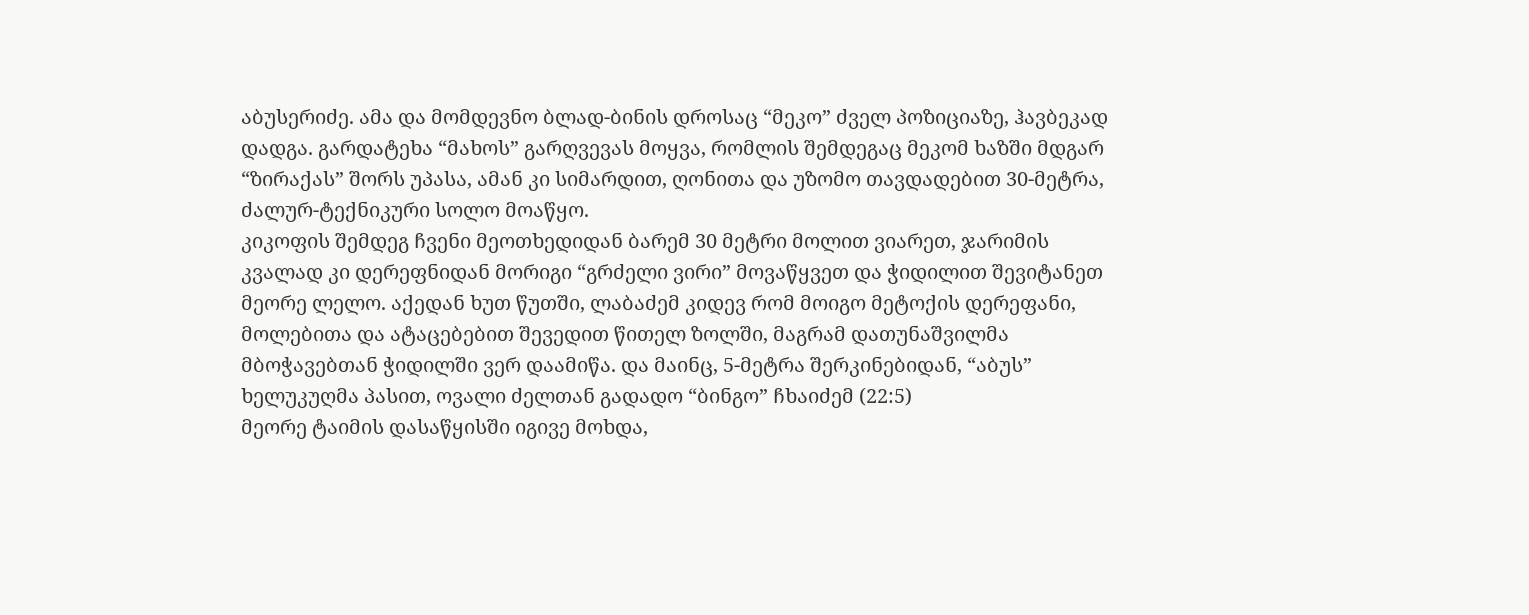აბუსერიძე. ამა და მომდევნო ბლად-ბინის დროსაც “მეკო” ძველ პოზიციაზე, ჰავბეკად დადგა. გარდატეხა “მახოს” გარღვევას მოყვა, რომლის შემდეგაც მეკომ ხაზში მდგარ “ზირაქას” შორს უპასა, ამან კი სიმარდით, ღონითა და უზომო თავდადებით 30-მეტრა, ძალურ-ტექნიკური სოლო მოაწყო.
კიკოფის შემდეგ ჩვენი მეოთხედიდან ბარემ 30 მეტრი მოლით ვიარეთ, ჯარიმის კვალად კი დერეფნიდან მორიგი “გრძელი ვირი” მოვაწყვეთ და ჭიდილით შევიტანეთ მეორე ლელო. აქედან ხუთ წუთში, ლაბაძემ კიდევ რომ მოიგო მეტოქის დერეფანი, მოლებითა და ატაცებებით შევედით წითელ ზოლში, მაგრამ დათუნაშვილმა მბოჭავებთან ჭიდილში ვერ დაამიწა. და მაინც, 5-მეტრა შერკინებიდან, “აბუს” ხელუკუღმა პასით, ოვალი ძელთან გადადო “ბინგო” ჩხაიძემ (22:5)
მეორე ტაიმის დასაწყისში იგივე მოხდა,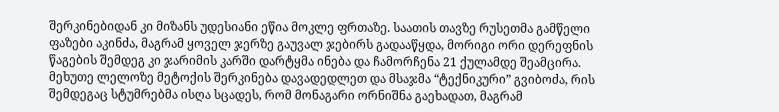შერკინებიდან კი მიზანს უდესიანი ეწია მოკლე ფრთაზე. საათის თავზე რუსეთმა გამწელი ფაზები აკინძა, მაგრამ ყოველ ჯერზე გაუვალ ჯებირს გადააწყდა, მორიგი ორი დერეფნის წაგების შემდეგ კი ჯარიმის კარში დარტყმა ინება და ჩამორჩენა 21 ქულამდე შეამცირა.
მეხუთე ლელოზე მეტოქის შერკინება დავადედლეთ და მსაჯმა “ტექნიკური” გვიბოძა, რის შემდეგაც სტუმრებმა ისღა სცადეს, რომ მონაგარი ორნიშნა გაეხადათ, მაგრამ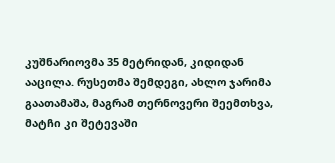კუშნარიოვმა 35 მეტრიდან, კიდიდან ააცილა. რუსეთმა შემდეგი, ახლო ჯარიმა გაათამაშა, მაგრამ თერნოვერი შეემთხვა, მატჩი კი შეტევაში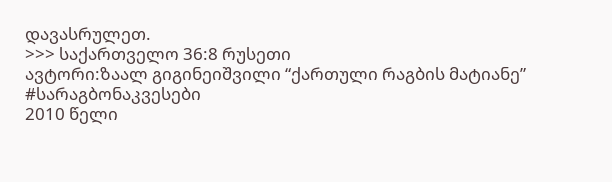დავასრულეთ.
>>> საქართველო 36:8 რუსეთი
ავტორი:ზაალ გიგინეიშვილი “ქართული რაგბის მატიანე”
#სარაგბონაკვესები
2010 წელი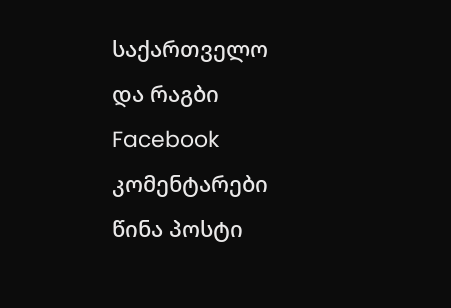საქართველო და რაგბი
Facebook კომენტარები
წინა პოსტი